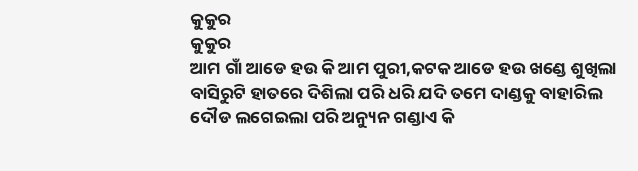କୁକୁର
କୁକୁର
ଆମ ଗାଁ ଆଡେ ହଉ କି ଆମ ପୁରୀ,କଟକ ଆଡେ ହଉ ଖଣ୍ଡେ ଶୁଖିଲା ବାସିରୁଟି ହାତରେ ଦିଶିଲା ପରି ଧରି ଯଦି ତମେ ଦାଣ୍ଡକୁ ବାହାରିଲ ଦୌଡ ଲଗେଇଲା ପରି ଅନ୍ୟୁନ ଗଣ୍ଡାଏ କି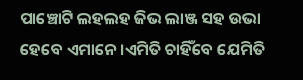ପାଞ୍ଚୋଟି ଲହଲହ ଜିଭ ଲାଞ୍ଜ ସହ ଉଭା ହେବେ ଏମାନେ ।ଏମିତି ଚାହିଁବେ ଯେମିତି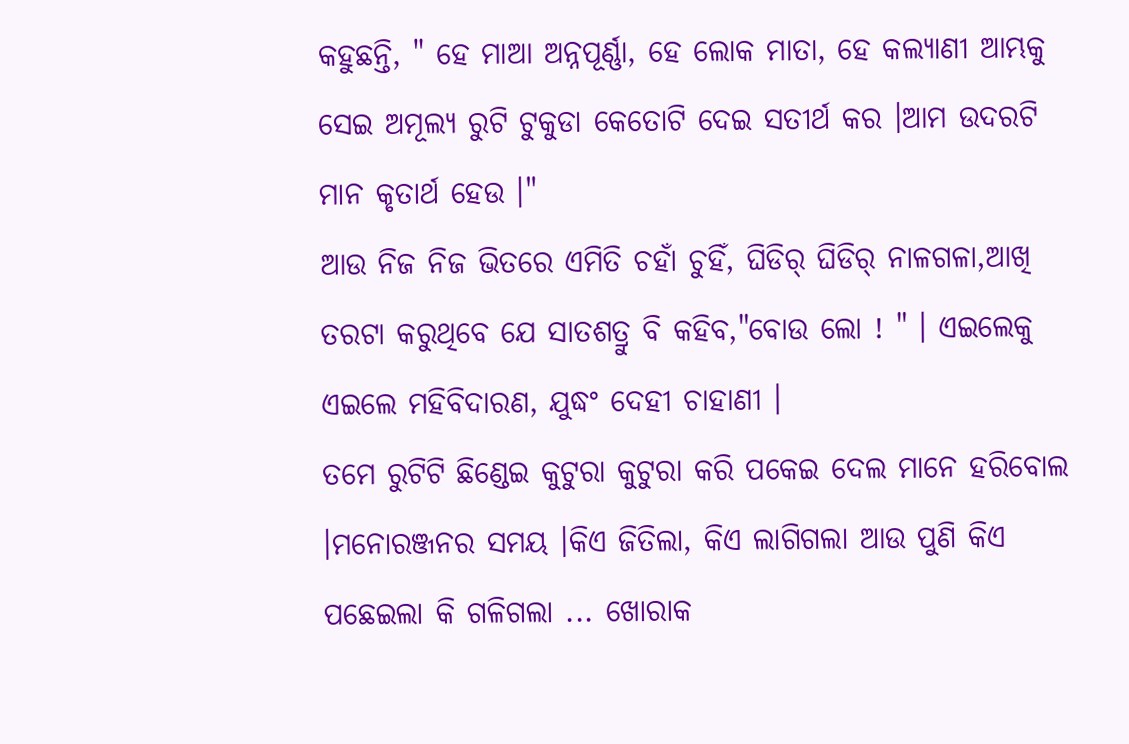କହୁଛନ୍ତି, " ହେ ମାଆ ଅନ୍ନପୂର୍ଣ୍ଣା, ହେ ଲୋକ ମାତା, ହେ କଲ୍ୟାଣୀ ଆମ୍ଭକୁ ସେଇ ଅମୂଲ୍ୟ ରୁଟି ଟୁକୁଡା କେତୋଟି ଦେଇ ସତୀର୍ଥ କର ।ଆମ ଉଦରଟି ମାନ କୃତାର୍ଥ ହେଉ ।"
ଆଉ ନିଜ ନିଜ ଭିତରେ ଏମିତି ଚହାଁ ଚୁହିଁ, ଘିଡିର୍ ଘିଡିର୍ ନାଳଗଳା,ଆଖି ତରଟା କରୁଥିବେ ଯେ ସାତଶତ୍ରୁ ବି କହିବ,"ବୋଉ ଲୋ ! " । ଏଇଲେକୁ ଏଇଲେ ମହିବିଦାରଣ, ଯୁଦ୍ଧଂ ଦେହୀ ଚାହାଣୀ ।
ତମେ ରୁଟିଟି ଛିଣ୍ଡେଇ କୁଟୁରା କୁଟୁରା କରି ପକେଇ ଦେଲ ମାନେ ହରିବୋଲ ।ମନୋରଞ୍ଜନର ସମୟ ।କିଏ ଜିତିଲା, କିଏ ଲାଗିଗଲା ଆଉ ପୁଣି କିଏ ପଛେଇଲା କି ଗଳିଗଲା ... ଖୋରାକ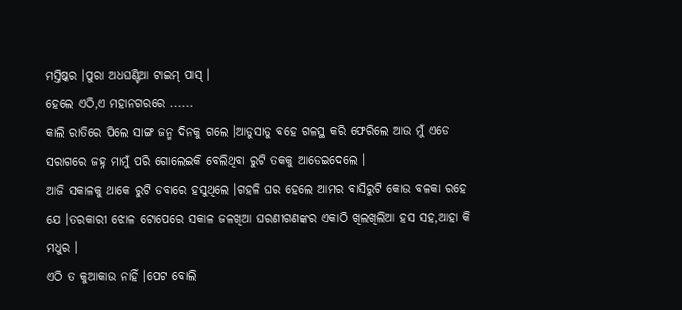ମସ୍ତିଷ୍କର ।ପୁରା ଅଧଘଣ୍ଟିଆ ଟାଇମ୍ ପାସ୍ ।
ହେଲେ ଏଠି,ଏ ମହାନଗରରେ ......
କାଲି ରାତିରେ ପିଲେ ସାଙ୍ଗ ଜନ୍ମ ଦିନକୁ ଗଲେ ।ଆଡୁସାଡୁ ବହେ ଗଳସ୍ଥ କରି ଫେରିଲେ ଆଉ ମୁଁ ଏଡେ ସରାଗରେ ଜହ୍ନ ମାମୁଁ ପରି ଗୋଲେଇକି ବେଲିଥିବା ରୁଟି ତକକୁ ଆଡେଇଦେଲେ ।
ଆଜି ସକାଳକୁ ଥାକେ ରୁଟି ଡବାରେ ହସୁଥିଲେ ।ଗହଳି ଘର ହେଲେ ଆମର ବାସିରୁଟି କୋଉ ବଳକା ରହେ ଯେ ।ତରକାରୀ ଝୋଳ ଟୋପେରେ ସକାଳ ଜଳଖିଆ ଘରଣୀଗଣଙ୍କର ଏକାଠି ଖିଲଖିଲିଆ ହସ ସହ,ଆହା କି ମଧୁର ।
ଏଠି ତ କୁଆକାଉ ନାହିଁ ।ପେଟ ବୋଲି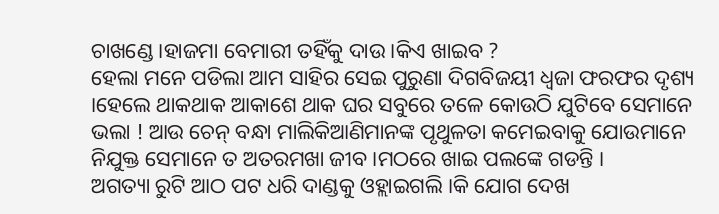ଚାଖଣ୍ଡେ ।ହାଜମା ବେମାରୀ ତହିଁକୁ ଦାଉ ।କିଏ ଖାଇବ ?
ହେଲା ମନେ ପଡିଲା ଆମ ସାହିର ସେଇ ପୁରୁଣା ଦିଗବିଜୟୀ ଧ୍ୱଜା ଫରଫର ଦୃଶ୍ୟ ।ହେଲେ ଥାକଥାକ ଆକାଶେ ଥାକ ଘର ସବୁରେ ତଳେ କୋଉଠି ଯୁଟିବେ ସେମାନେ ଭଲା ! ଆଉ ଚେନ୍ ବନ୍ଧା ମାଲିକିଆଣିମାନଙ୍କ ପୃଥୁଳତା କମେଇବାକୁ ଯୋଉମାନେ ନିଯୁକ୍ତ ସେମାନେ ତ ଅତରମଖା ଜୀବ ।ମଠରେ ଖାଇ ପଲଙ୍କେ ଗଡନ୍ତି ।
ଅଗତ୍ୟା ରୁଟି ଆଠ ପଟ ଧରି ଦାଣ୍ଡକୁ ଓହ୍ଲାଇଗଲି ।କି ଯୋଗ ଦେଖ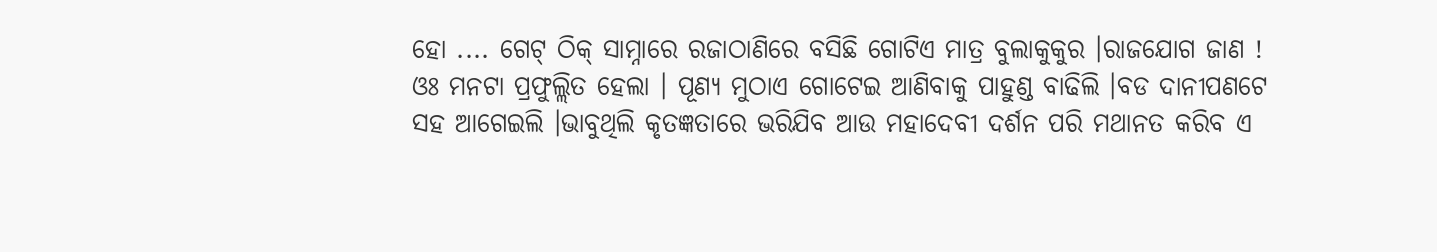ହୋ .... ଗେଟ୍ ଠିକ୍ ସାମ୍ନାରେ ରଜାଠାଣିରେ ବସିଛି ଗୋଟିଏ ମାତ୍ର ବୁଲାକୁକୁର ।ରାଜଯୋଗ ଜାଣ !
ଓଃ ମନଟା ପ୍ରଫୁଲ୍ଲିତ ହେଲା । ପୂଣ୍ୟ ମୁଠାଏ ଗୋଟେଇ ଆଣିବାକୁ ପାହୁଣ୍ଡ ବାଢିଲି ।ବଡ ଦାନୀପଣଟେ ସହ ଆଗେଇଲି ।ଭାବୁଥିଲି କୃତଜ୍ଞତାରେ ଭରିଯିବ ଆଉ ମହାଦେବୀ ଦର୍ଶନ ପରି ମଥାନତ କରିବ ଏ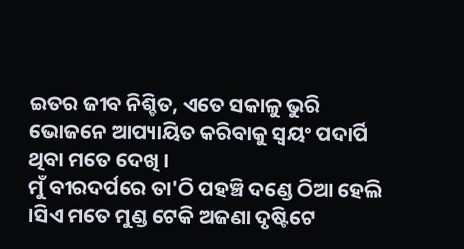ଇତର ଜୀବ ନିଶ୍ଚିତ, ଏତେ ସକାଳୁ ଭୁରି ଭୋଜନେ ଆପ୍ୟାୟିତ କରିବାକୁ ସ୍ୱୟଂ ପଦାର୍ପି ଥିବା ମତେ ଦେଖି ।
ମୁଁ ବୀରଦର୍ପରେ ତା'ଠି ପହଞ୍ଚି ଦଣ୍ଡେ ଠିଆ ହେଲି ।ସିଏ ମତେ ମୁଣ୍ଡ ଟେକି ଅଜଣା ଦୃଷ୍ଟିଟେ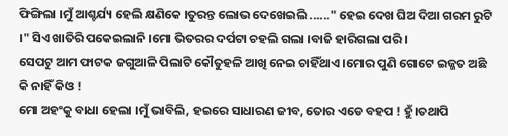ଫିଙ୍ଗିଲା ।ମୁଁ ଆଶ୍ଚର୍ଯ୍ୟ ହେଲି କ୍ଷଣିକେ ।ତୁରନ୍ତ ଲୋଭ ଦେଖେଇଲି ......" ହେଇ ଦେଖ ଘିଅ ଦିଆ ଗରମ ରୁଟି ।" ସିଏ ଖାତିରି ପକେଇଲାନି ।ମୋ ଭିତରର ଦର୍ପଟା ଚହଲି ଗଲା ।ବାଜି ହାରିଗଲା ପରି ।
ସେପଟୁ ଆମ ଫାଟକ ଜଗୁଆଳି ପିଲାଟି କୌତୁହଳି ଆଖି ନେଇ ଚାହିଁଥାଏ ।ମୋର ପୁଣି ଗୋଟେ ଇଜ୍ଜତ ଅଛି କି ନାହିଁ କିଓ !
ମୋ ଅହଂକୁ ବାଧା ହେଲା ।ମୁଁ ଭାବିଲି, ହଇରେ ସାଧାରଣ ଜୀବ, ତୋର ଏଡେ ବହପ ! ହୁଁ ।ତଥାପି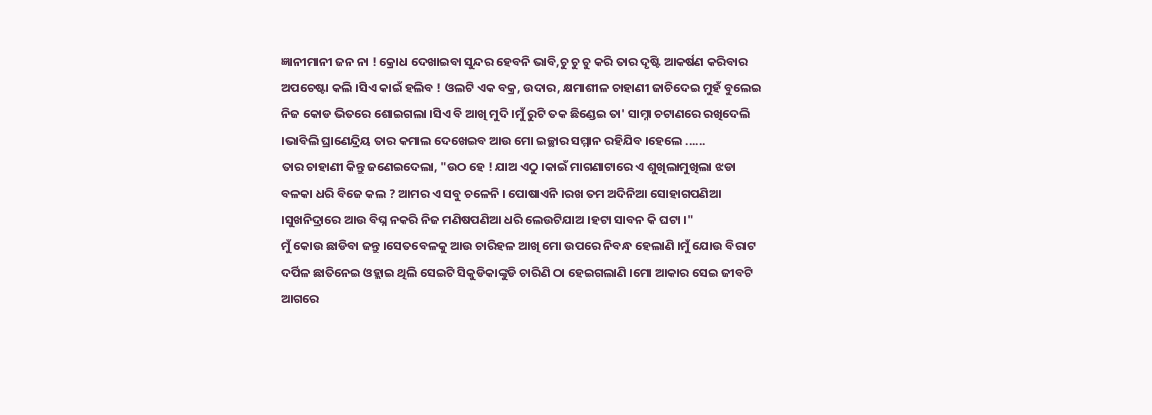ଜ୍ଞାନୀମାନୀ ଜନ ନା ! କ୍ରୋଧ ଦେଖାଇବା ସୁନ୍ଦର ହେବନି ଭାବି,ଚୁ ଚୁ ଚୁ କରି ତାର ଦୃଷ୍ଟି ଆକର୍ଷଣ କରିବାର ଅପଚେଷ୍ଟା କଲି ।ସିଏ କାଇଁ ହଲିବ ! ଓଲଟି ଏକ ବକ୍ର, ଉଦାର, କ୍ଷମାଶୀଳ ଚାହାଣୀ ଜାଚିଦେଇ ମୁହଁ ବୁଲେଇ ନିଜ କୋଡ ଭିତରେ ଶୋଇଗଲା ।ସିଏ ବି ଆଖି ମୁଦି ।ମୁଁ ରୁଟି ତକ ଛିଣ୍ଡେଇ ତା' ସାମ୍ନା ଚଟାଣରେ ରଖିଦେଲି ।ଭାବିଲି ଘ୍ରାଣେନ୍ଦ୍ରିୟ ତାର କମାଲ ଦେଖେଇବ ଆଉ ମୋ ଇଚ୍ଛାର ସମ୍ମାନ ରହିଯିବ ।ହେଲେ ......
ତାର ଚାହାଣୀ କିନ୍ତୁ ଜଣେଇଦେଲା, "ଉଠ ହେ ! ଯାଅ ଏଠୁ ।କାଇଁ ମାଗଣାଟାରେ ଏ ଶୁଖିଲାମୁଖିଲା ଝଡା ବଳକା ଧରି ବିଜେ କଲ ? ଆମର ଏ ସବୁ ଚଳେନି । ପୋଷାଏନି ।ରଖ ତମ ଅଦିନିଆ ସୋହାଗପଣିଆ ।ସୁଖନିଦ୍ରାରେ ଆଉ ବିଘ୍ନ ନକରି ନିଜ ମଣିଷପଣିଆ ଧରି ଲେଉଟିଯାଅ ।ହଟା ସାବନ କି ଘଟା ।"
ମୁଁ କୋଉ ଛାଡିବା ଜନ୍ତୁ ।ସେତବେଳକୁ ଆଉ ଚାରିହଳ ଆଖି ମୋ ଉପରେ ନିବନ୍ଧ ହେଲାଣି ।ମୁଁ ଯୋଉ ବିରାଟ ଦର୍ପିଳ ଛାତିନେଇ ଓହ୍ଲାଇ ଥିଲି ସେଇଟି ସିକୁଡିକାଙ୍କୁଡି ଚାରିଣି ଠା ହେଇଗଲାଣି ।ମୋ ଆକାର ସେଇ ଜୀବଟି ଆଗରେ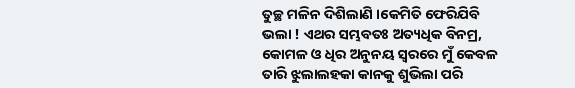ତୁଚ୍ଛ ମଳିନ ଦିଶିଲାଣି ।କେମିତି ଫେରିଯିବି ଭଲା ! ଏଥର ସମ୍ଭବତଃ ଅତ୍ୟଧିକ ବିନମ୍ର, କୋମଳ ଓ ଧିର ଅନୁନୟ ସ୍ୱରରେ ମୁଁ କେବଳ ତାରି ଝୁଲାଲହକା କାନକୁ ଶୁଭିଲା ପରି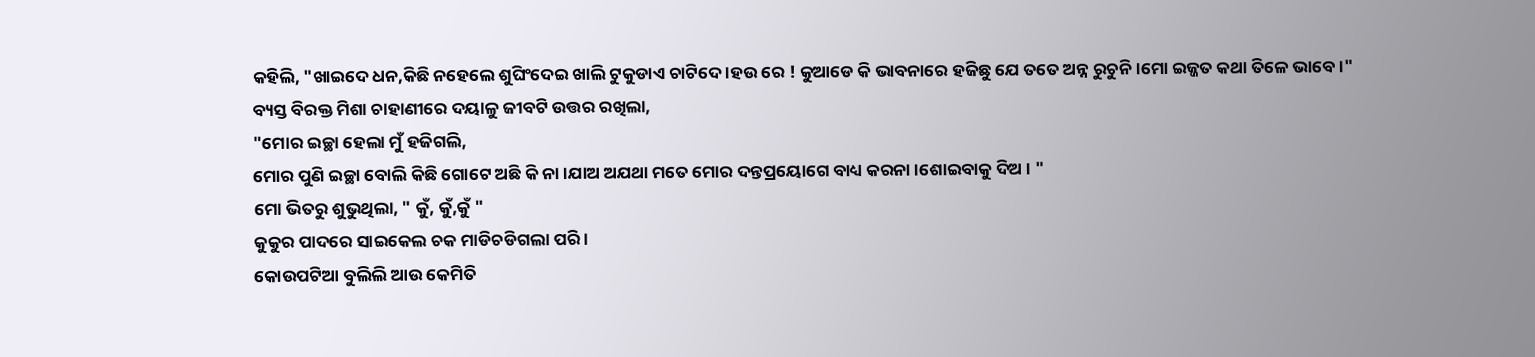କହିଲି, "ଖାଇଦେ ଧନ,କିଛି ନହେଲେ ଶୁଘିଂଦେଇ ଖାଲି ଟୁକୁଡାଏ ଚାଟିଦେ ।ହଉ ରେ ! କୁଆଡେ କି ଭାବନାରେ ହଜିଛୁ ଯେ ତତେ ଅନ୍ନ ରୁଚୁନି ।ମୋ ଇଜ୍ଜତ କଥା ତିଳେ ଭାବେ ।"
ବ୍ୟସ୍ତ ବିରକ୍ତ ମିଶା ଚାହାଣୀରେ ଦୟାଳୁ ଜୀବଟି ଉତ୍ତର ରଖିଲା,
"ମୋର ଇଚ୍ଛା ହେଲା ମୁଁ ହଜିଗଲି,
ମୋର ପୁଣି ଇଚ୍ଛା ବୋଲି କିଛି ଗୋଟେ ଅଛି କି ନା ।ଯାଅ ଅଯଥା ମତେ ମୋର ଦନ୍ତପ୍ରୟୋଗେ ବାଧ୍ୟ କରନା ।ଶୋଇବାକୁ ଦିଅ । "
ମୋ ଭିତରୁ ଶୁଭୁଥିଲା, " କୁଁ, କୁଁ,କୁଁ "
କୁକୁର ପାଦରେ ସାଇକେଲ ଚକ ମାଡିଚଡିଗଲା ପରି ।
କୋଉପଟିଆ ବୁଲିଲି ଆଉ କେମିତି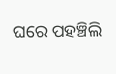ଘରେ ପହଞ୍ଚିଲି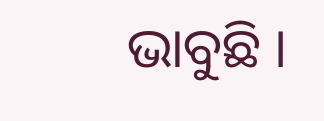ଭାବୁଛି ।